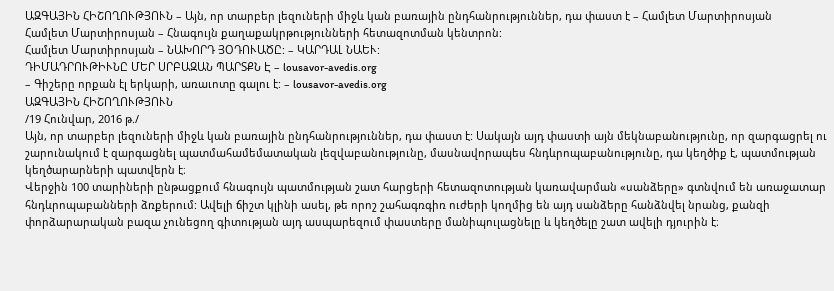ԱԶԳԱՅԻՆ ՀԻՇՈՂՈՒԹՅՈՒՆ – Այն, որ տարբեր լեզուների միջև կան բառային ընդհանրություններ, դա փաստ է – Համլետ Մարտիրոսյան
Համլետ Մարտիրոսյան – Հնագույն քաղաքակրթությունների հետազոտման կենտրոն:
Համլետ Մարտիրոսյան – ՆԱԽՈՐԴ ՅՕԴՈՒԱԾԸ: – ԿԱՐԴԱԼ ՆԱԵՒ:
ԴԻՄԱԴՐՈՒԹԻՒՆԸ ՄԵՐ ՍՐԲԱԶԱՆ ՊԱՐՏՔՆ Է – lousavor-avedis.org
– Գիշերը որքան էլ երկարի, առաւոտը գալու է: – lousavor-avedis.org
ԱԶԳԱՅԻՆ ՀԻՇՈՂՈՒԹՅՈՒՆ
/19 Հունվար, 2016 թ./
Այն, որ տարբեր լեզուների միջև կան բառային ընդհանրություններ, դա փաստ է: Սակայն այդ փաստի այն մեկնաբանությունը, որ զարգացրել ու շարունակում է զարգացնել պատմահամեմատական լեզվաբանությունը, մասնավորապես հնդևրոպաբանությունը, դա կեղծիք է, պատմության կեղծարարների պատվերն է։
Վերջին 100 տարիների ընթացքում հնագույն պատմության շատ հարցերի հետազոտության կառավարման «սանձերը» գտնվում են առաջատար հնդևրոպաբանների ձռքերում: Ավելի ճիշտ կլինի ասել, թե որոշ շահագռգիռ ուժերի կողմից են այդ սանձերը հանձնվել նրանց, քանզի փորձարարական բազա չունեցող գիտության այդ ասպարեզում փաստերը մանիպուլացնելը և կեղծելը շատ ավելի դյուրին է։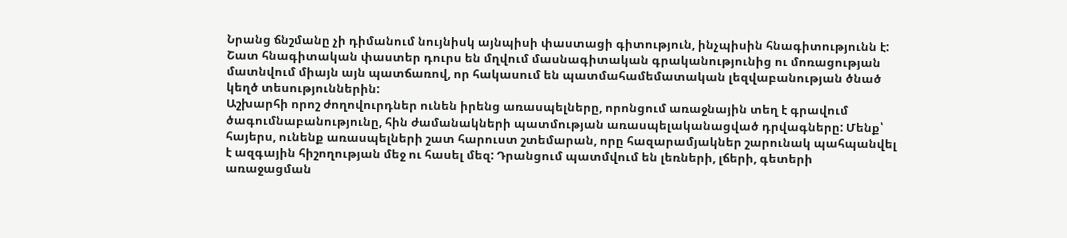Նրանց ճնշմանը չի դիմանում նույնիսկ այնպիսի փաստացի գիտություն, ինչպիսին հնագիտությունն է: Շատ հնագիտական փաստեր դուրս են մղվում մասնագիտական գրականությունից ու մոռացության մատնվում միայն այն պատճառով, որ հակասում են պատմահամեմատական լեզվաբանության ծնած կեղծ տեսություններին:
Աշխարհի որոշ ժողովուրդներ ունեն իրենց առասպելները, որոնցում առաջնային տեղ է գրավում ծագումնաբանությունը, հին ժամանակների պատմության առասպելականացված դրվագները: Մենք՝ հայերս, ունենք առասպելների շատ հարուստ շտեմարան, որը հազարամյակներ շարունակ պահպանվել է ազգային հիշողության մեջ ու հասել մեզ: Դրանցում պատմվում են լեռների, լճերի, գետերի առաջացման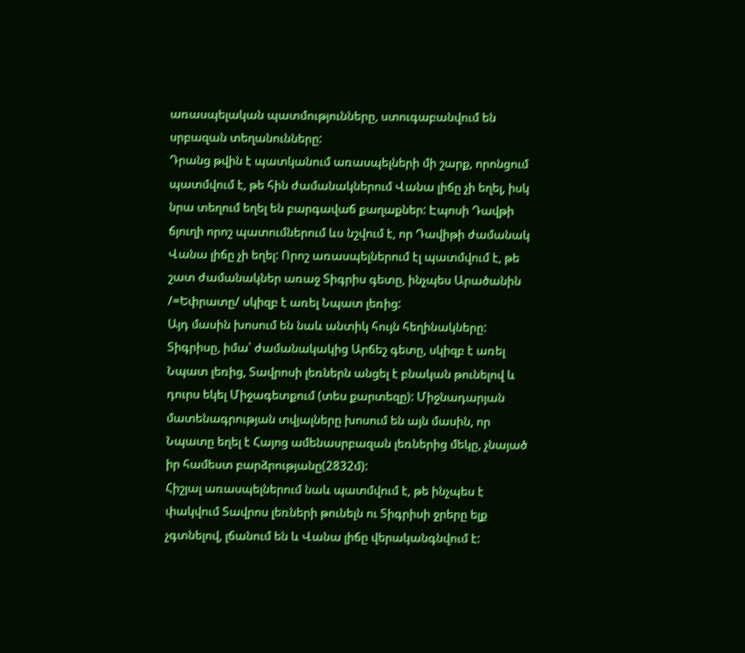առասպելական պատմությունները, ստուգաբանվում են սրբազան տեղանունները:
Դրանց թվին է պատկանում առասպելների մի շարք, որոնցում պատմվում է, թե հին ժամանակներում Վանա լիճը չի եղել, իսկ նրա տեղում եղել են բարգավաճ քաղաքներ: Էպոսի Դավթի ճյուղի որոշ պատումներում ևս նշվում է, որ Դավիթի ժամանակ Վանա լիճը չի եղել: Որոշ առասպելներում էլ պատմվում է, թե շատ ժամանակներ առաջ Տիգրիս գետը, ինչպես Արածանին /=Եփրատը/ սկիզբ է առել Նպատ լեռից:
Այդ մասին խոսում են նաև անտիկ հույն հեղինակները: Տիգրիսը, իմա՝ ժամանակակից Արճեշ գետը, սկիզբ է առել Նպատ լեռից, Տավրոսի լեռներն անցել է բնական թունելով և դուրս եկել Միջագետքում (տես քարտեզը): Միջնադարյան մատենագրության տվյալները խոսում են այն մասին, որ Նպատը եղել է Հայոց ամենասրբազան լեռներից մեկը, չնայած իր համեստ բարձրությանը(2832մ):
Հիշյալ առասպելներում նաև պատմվում է, թե ինչպես է փակվում Տավրոս լեռների թունելն ու Տիգրիսի ջրերը ելք չգտնելով, լճանում են և Վանա լիճը վերականգնվում է: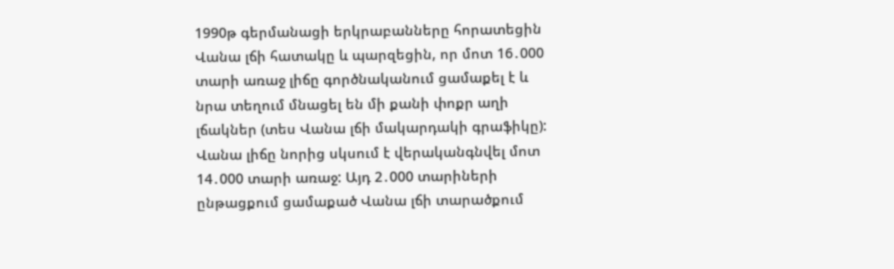1990թ գերմանացի երկրաբանները հորատեցին Վանա լճի հատակը և պարզեցին, որ մոտ 16․000 տարի առաջ լիճը գործնականում ցամաքել է և նրա տեղում մնացել են մի քանի փոքր աղի լճակներ (տես Վանա լճի մակարդակի գրաֆիկը): Վանա լիճը նորից սկսում է վերականգնվել մոտ 14․000 տարի առաջ: Այդ 2․000 տարիների ընթացքում ցամաքած Վանա լճի տարածքում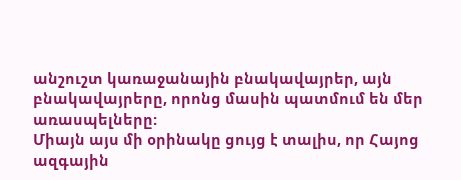անշուշտ կառաջանային բնակավայրեր, այն բնակավայրերը, որոնց մասին պատմում են մեր առասպելները:
Միայն այս մի օրինակը ցույց է տալիս, որ Հայոց ազգային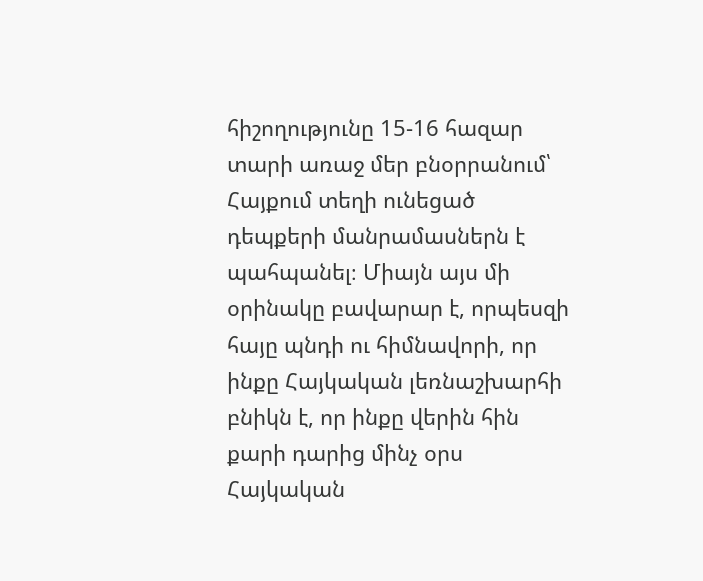հիշողությունը 15-16 հազար տարի առաջ մեր բնօրրանում՝ Հայքում տեղի ունեցած դեպքերի մանրամասներն է պահպանել։ Միայն այս մի օրինակը բավարար է, որպեսզի հայը պնդի ու հիմնավորի, որ ինքը Հայկական լեռնաշխարհի բնիկն է, որ ինքը վերին հին քարի դարից մինչ օրս Հայկական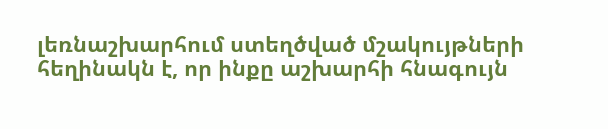լեռնաշխարհում ստեղծված մշակույթների հեղինակն է, որ ինքը աշխարհի հնագույն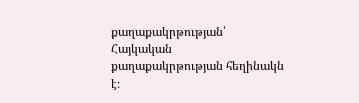քաղաքակրթության՝ Հայկական քաղաքակրթության հեղինակն է։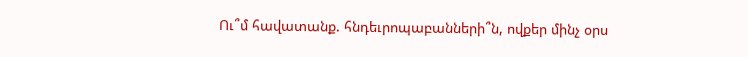Ու՞մ հավատանք. հնդեւրոպաբանների՞ն, ովքեր մինչ օրս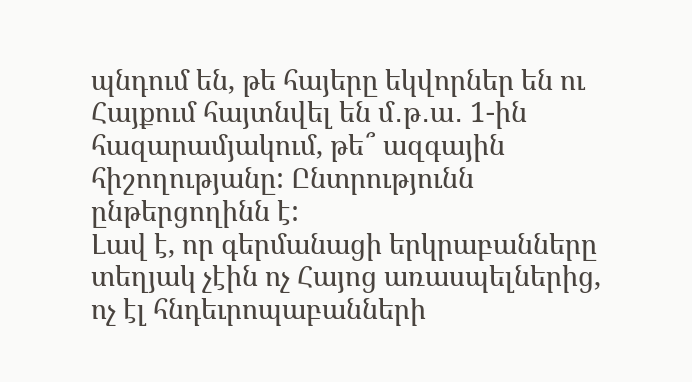պնդում են, թե հայերը եկվորներ են ու Հայքում հայտնվել են մ․թ․ա․ 1-ին հազարամյակում, թե՞ ազգային հիշողությանը: Ընտրությունն ընթերցողինն է:
Լավ է, որ գերմանացի երկրաբանները տեղյակ չէին ոչ Հայոց առասպելներից, ոչ էլ հնդեւրոպաբանների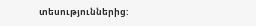տեսություններից: